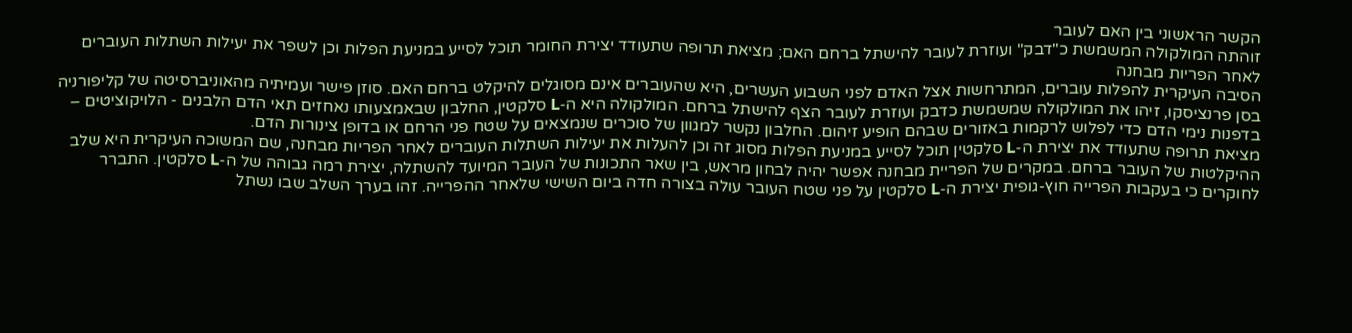הקשר הראשוני בין האם לעובר
זוהתה המולקולה המשמשת כ"דבק" ועוזרת לעובר להישתל ברחם האם; מציאת תרופה שתעודד יצירת החומר תוכל לסייע במניעת הפלות וכן לשפר את יעילות השתלות העוברים לאחר הפריות מבחנה
הסיבה העיקרית להפלות עוברים, המתרחשות אצל האדם לפני השבוע העשרים, היא שהעוברים אינם מסוגלים להיקלט ברחם האם. סוזן פישר ועמיתיה מהאוניברסיטה של קליפורניה בסן פרנציסקו, זיהו את המולקולה שמשמשת כדבק ועוזרת לעובר הצף להישתל ברחם. המולקולה היא ה-L סלקטין, החלבון שבאמצעותו נאחזים תאי הדם הלבנים - הלויקוציטים – בדפנות נימי הדם כדי לפלוש לרקמות באזורים שבהם הופיע זיהום. החלבון נקשר למגוון של סוכרים שנמצאים על שטח פני הרחם או בדופן צינורות הדם.
מציאת תרופה שתעודד את יצירת ה-L סלקטין תוכל לסייע במניעת הפלות מסוג זה וכן להעלות את יעילות השתלות העוברים לאחר הפריות מבחנה, שם המשוכה העיקרית היא שלב ההיקלטות של העובר ברחם. במקרים של הפריית מבחנה אפשר יהיה לבחון מראש, בין שאר התכונות של העובר המיועד להשתלה, יצירת רמה גבוהה של ה-L סלקטין. התברר לחוקרים כי בעקבות הפרייה חוץ-גופית יצירת ה-L סלקטין על פני שטח העובר עולה בצורה חדה ביום השישי שלאחר ההפרייה. זהו בערך השלב שבו נשתל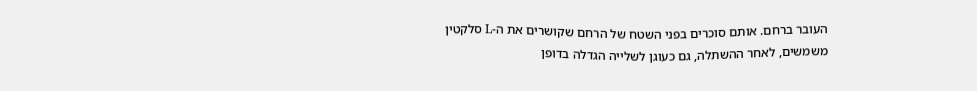העובר ברחם. אותם סוכרים בפני השטח של הרחם שקושרים את ה-L סלקטין משמשים, לאחר ההשתלה, גם כעוגן לשלייה הגדלה בדופן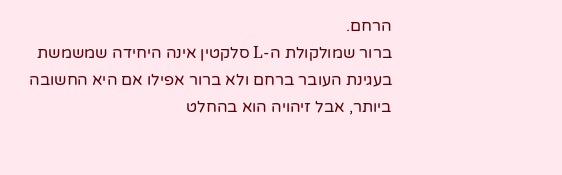הרחם.
ברור שמולקולת ה-L סלקטין אינה היחידה שמשמשת בעגינת העובר ברחם ולא ברור אפילו אם היא החשובה ביותר, אבל זיהויה הוא בהחלט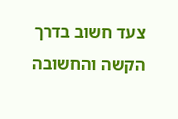צעד חשוב בדרך הקשה והחשובה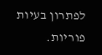לפתרון בעיות פוריות.